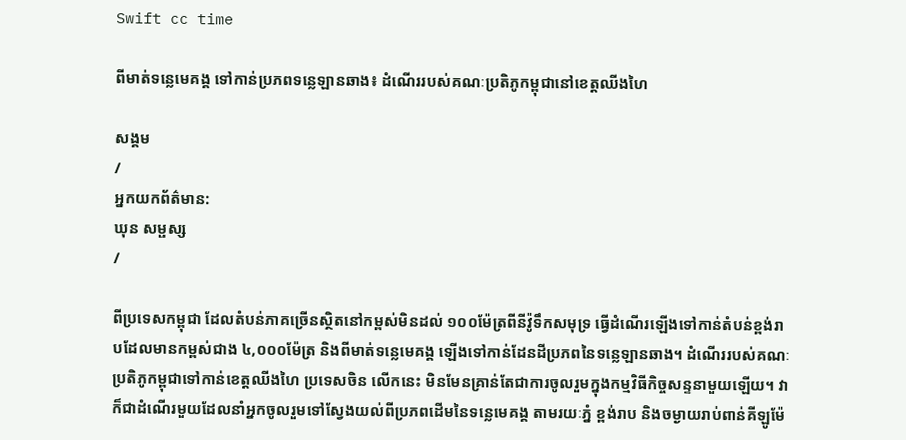Swift cc time

ពីមាត់ទន្លេមេគង្គ ទៅកាន់ប្រភពទន្លេឡានឆាង៖ ដំណើររបស់គណៈប្រតិភូកម្ពុជានៅខេត្តឈីងហៃ

សង្គម
/
អ្នកយកព័ត៌មាន:
ឃុន សម្ផស្ស
/

ពីប្រទេសកម្ពុជា ដែលតំបន់ភាគច្រើនស្ថិតនៅកម្ពស់មិនដល់ ១០០ម៉ែត្រពីនីវ៉ូទឹកសមុទ្រ ធ្វើដំណើរឡើងទៅកាន់តំបន់ខ្ពង់រាបដែលមានកម្ពស់ជាង ៤,០០០ម៉ែត្រ និងពីមាត់ទន្លេមេគង្គ ឡើងទៅកាន់ដែនដីប្រភពនៃទន្លេឡានឆាង។ ដំណើររបស់គណៈប្រតិភូកម្ពុជាទៅកាន់ខេត្តឈីងហៃ ប្រទេសចិន លើកនេះ មិនមែនគ្រាន់តែជាការចូលរួមក្នុងកម្មវិធីកិច្ចសន្ទនាមួយឡើយ។ វាក៏ជាដំណើរមួយដែលនាំអ្នកចូលរួមទៅស្វែងយល់ពីប្រភពដើមនៃទន្លេមេគង្គ តាមរយៈភ្នំ ខ្ពង់រាប និងចម្ងាយរាប់ពាន់គីឡូម៉ែ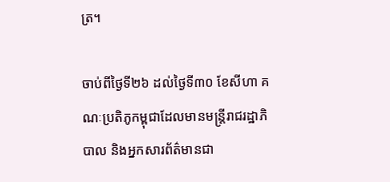ត្រ។

ចាប់ពីថ្ងៃទី២៦ ដល់ថ្ងៃទី៣០ ខែសីហា គណៈប្រតិភូកម្ពុជាដែលមានមន្ត្រីរាជរដ្ឋាភិបាល និងអ្នកសារព័ត៌មានជា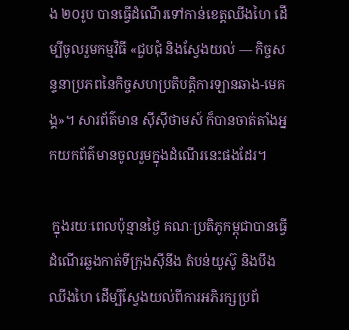ង ២០រូប បានធ្វើដំណើរទៅកាន់ខេត្តឈីងហៃ ដើម្បីចូលរួមកម្មវិធី «ជួបជុំ និងស្វែងយល់ — កិច្ចសន្ទនាប្រភពនៃកិច្ចសហប្រតិបត្តិការឡានឆាង-មេគង្គ»។ សារព័ត៌មាន ស៊ីស៊ីថាមស៍ ក៏បានចាត់តាំងអ្នកយកព័ត៌មានចូលរួមក្នុងដំណើរនេះផងដែរ។

 ក្នុងរយៈពេលប៉ុន្មានថ្ងៃ គណៈប្រតិភូកម្ពុជាបានធ្វើដំណើរឆ្លងកាត់ទីក្រុងស៊ីនីង តំបន់យូស៊ូ និងបឹងឈីងហៃ ដើម្បីស្វែងយល់ពីការអភិរក្សប្រព័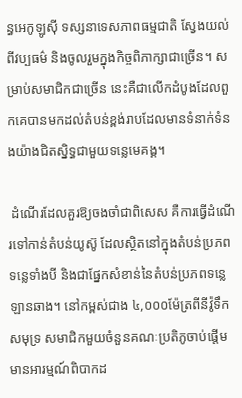ន្ធអេកូឡូស៊ី ទស្សនាទេសភាពធម្មជាតិ ស្វែងយល់ពីវប្បធម៌ និងចូលរួមក្នុងកិច្ចពិភាក្សាជាច្រើន។ សម្រាប់សមាជិកជាច្រើន នេះគឺជាលើកដំបូងដែលពួកគេបានមកដល់តំបន់ខ្ពង់រាបដែលមានទំនាក់ទំនងយ៉ាងជិតស្និទ្ធជាមួយទន្លេមេគង្គ។

 ដំណើរដែលគួរឱ្យចងចាំជាពិសេស គឺការធ្វើដំណើរទៅកាន់តំបន់យូស៊ូ ដែលស្ថិតនៅក្នុងតំបន់ប្រភពទន្លេទាំងបី និងជាផ្នែកសំខាន់នៃតំបន់ប្រភពទន្លេឡានឆាង។ នៅកម្ពស់ជាង ៤,០០០ម៉ែត្រពីនីវ៉ូទឹកសមុទ្រ សមាជិកមួយចំនួនគណៈប្រតិភូចាប់ផ្តើមមានអារម្មណ៍ពិបាកដ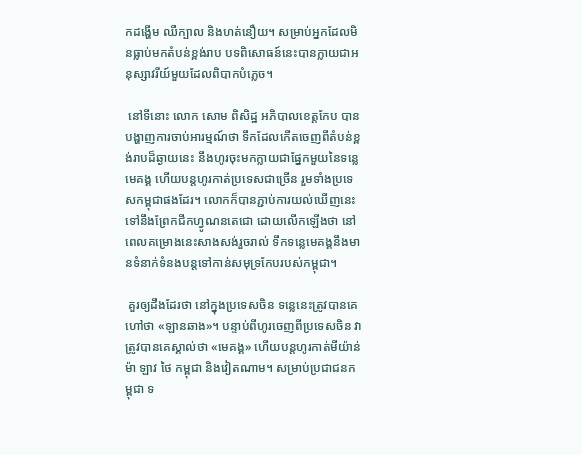កដង្ហើម ឈឺក្បាល និងហត់នឿយ។ សម្រាប់អ្នកដែលមិនធ្លាប់មកតំបន់ខ្ពង់រាប បទពិសោធន៍នេះបានក្លាយជាអនុស្សាវរីយ៍មួយដែលពិបាកបំភ្លេច។

 នៅទីនោះ លោក សោម ពិសិដ្ឋ អភិបាលខេត្តកែប បានបង្ហាញការចាប់អារម្មណ៍ថា ទឹកដែលកើតចេញពីតំបន់ខ្ពង់រាបដ៏ឆ្ងាយនេះ នឹងហូរចុះមកក្លាយជាផ្នែកមួយនៃទន្លេមេគង្គ ហើយបន្តហូរកាត់ប្រទេសជាច្រើន រួមទាំងប្រទេសកម្ពុជាផងដែរ។ លោកក៏បានភ្ជាប់ការយល់ឃើញនេះទៅនឹងព្រែកជីកហ្វូណនតេជោ ដោយលើកឡើងថា នៅពេលគម្រោងនេះសាងសង់រួចរាល់ ទឹកទន្លេមេគង្គនឹងមានទំនាក់ទំនងបន្តទៅកាន់សមុទ្រកែបរបស់កម្ពុជា។

 គួរឲ្យដឹងដែរថា នៅក្នុងប្រទេសចិន ទន្លេនេះត្រូវបានគេហៅថា «ឡានឆាង»។ បន្ទាប់ពីហូរចេញពីប្រទេសចិន វាត្រូវបានគេស្គាល់ថា «មេគង្គ» ហើយបន្តហូរកាត់មីយ៉ាន់ម៉ា ឡាវ ថៃ កម្ពុជា និងវៀតណាម។ សម្រាប់ប្រជាជនកម្ពុជា ទ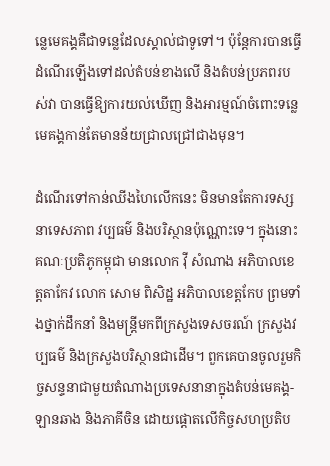ន្លេមេគង្គគឺជាទន្លេដែលស្គាល់ជាទូទៅ។ ប៉ុន្តែការបានធ្វើដំណើរឡើងទៅដល់តំបន់ខាងលើ និងតំបន់ប្រភពរបស់វា បានធ្វើឱ្យការយល់ឃើញ និងអារម្មណ៍ចំពោះទន្លេមេគង្គកាន់តែមានន័យជ្រាលជ្រៅជាងមុន។

ដំណើរទៅកាន់ឈីងហៃលើកនេះ មិនមានតែការទស្សនាទេសភាព វប្បធម៌ និងបរិស្ថានប៉ុណ្ណោះទេ។ ក្នុងនោះគណៈប្រតិភូកម្ពុជា មានលោក វ៉ី សំណាង អភិបាលខេត្តតាកែវ លោក សោម ពិសិដ្ឋ អភិបាលខេត្តកែប ព្រមទាំងថ្នាក់ដឹកនាំ និងមន្ត្រីមកពីក្រសួងទេសចរណ៍ ក្រសួងវប្បធម៌ និងក្រសួងបរិស្ថានជាដើម។ ពួកគេបានចូលរួមកិច្ចសន្ទនាជាមួយតំណាងប្រទេសនានាក្នុងតំបន់មេគង្គ-ឡានឆាង និងភាគីចិន ដោយផ្តោតលើកិច្ចសហប្រតិប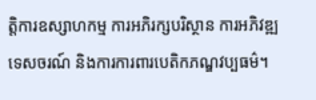ត្តិការឧស្សាហកម្ម ការអភិរក្សបរិស្ថាន ការអភិវឌ្ឍទេសចរណ៍ និងការការពារបេតិកភណ្ឌវប្បធម៌។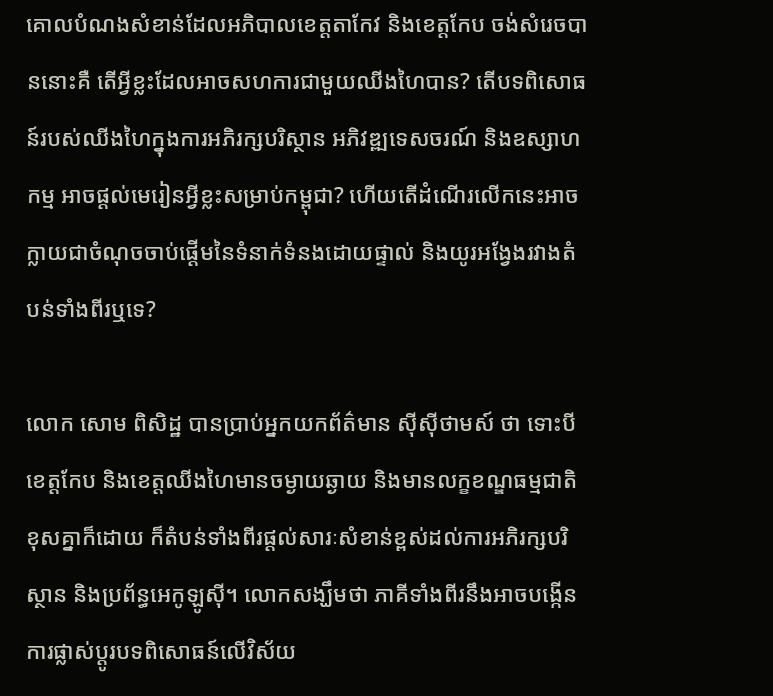គោលបំណងសំខាន់ដែលអភិបាលខេត្តតាកែវ និងខេត្តកែប ចង់សំរេចបាននោះគឺ តើអ្វីខ្លះដែលអាចសហការជាមួយឈីងហៃបាន? តើបទពិសោធន៍របស់ឈីងហៃក្នុងការអភិរក្សបរិស្ថាន អភិវឌ្ឍទេសចរណ៍ និងឧស្សាហកម្ម អាចផ្តល់មេរៀនអ្វីខ្លះសម្រាប់កម្ពុជា? ហើយតើដំណើរលើកនេះអាចក្លាយជាចំណុចចាប់ផ្តើមនៃទំនាក់ទំនងដោយផ្ទាល់ និងយូរអង្វែងរវាងតំបន់ទាំងពីរឬទេ?

លោក សោម ពិសិដ្ឋ បានប្រាប់អ្នកយកព័ត៌មាន ស៊ីស៊ីថាមស៍ ថា ទោះបីខេត្តកែប និងខេត្តឈីងហៃមានចម្ងាយឆ្ងាយ និងមានលក្ខខណ្ឌធម្មជាតិខុសគ្នាក៏ដោយ ក៏តំបន់ទាំងពីរផ្តល់សារៈសំខាន់ខ្ពស់ដល់ការអភិរក្សបរិស្ថាន និងប្រព័ន្ធអេកូឡូស៊ី។ លោកសង្ឃឹមថា ភាគីទាំងពីរនឹងអាចបង្កើនការផ្លាស់ប្តូរបទពិសោធន៍លើវិស័យ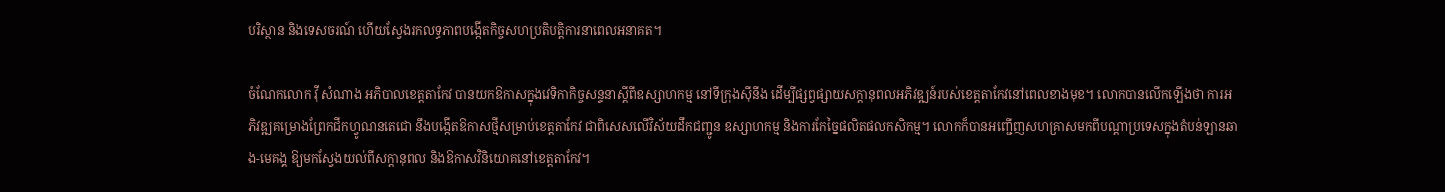បរិស្ថាន និងទេសចរណ៍ ហើយស្វែងរកលទ្ធភាពបង្កើតកិច្ចសហប្រតិបត្តិការនាពេលអនាគត។

ចំណែកលោក វ៉ី សំណាង អភិបាលខេត្តតាកែវ បានយកឱកាសក្នុងវេទិកាកិច្ចសន្ទនាស្តីពីឧស្សាហកម្ម នៅទីក្រុងស៊ីនីង ដើម្បីផ្សព្វផ្សាយសក្តានុពលអភិវឌ្ឍន៍របស់ខេត្តតាកែវនៅពេលខាងមុខ។ លោកបានលើកឡើងថា ការអភិវឌ្ឍគម្រោងព្រែកជីកហ្វូណនតេជោ នឹងបង្កើតឱកាសថ្មីសម្រាប់ខេត្តតាកែវ ជាពិសេសលើវិស័យដឹកជញ្ជូន ឧស្សាហកម្ម និងការកែច្នៃផលិតផលកសិកម្ម។ លោកក៏បានអញ្ជើញសហគ្រាសមកពីបណ្តាប្រទេសក្នុងតំបន់ឡានឆាង-មេគង្គ ឱ្យមកស្វែងយល់ពីសក្តានុពល និងឱកាសវិនិយោគនៅខេត្តតាកែវ។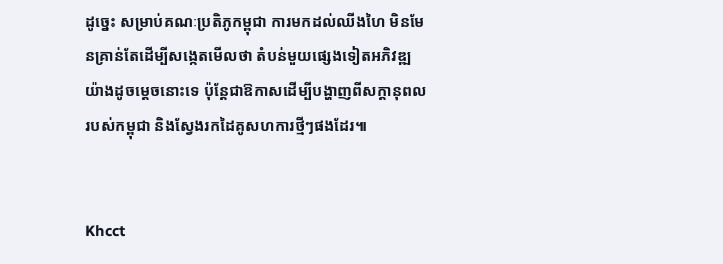ដូច្នេះ សម្រាប់គណៈប្រតិភូកម្ពុជា ការមកដល់ឈីងហៃ មិនមែនគ្រាន់តែដើម្បីសង្កេតមើលថា តំបន់មួយផ្សេងទៀតអភិវឌ្ឍយ៉ាងដូចម្តេចនោះទេ ប៉ុន្តែជាឱកាសដើម្បីបង្ហាញពីសក្តានុពលរបស់កម្ពុជា និងស្វែងរកដៃគូសហការថ្មីៗផងដែរ៕


Khcct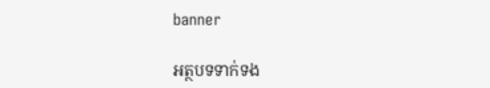banner

អត្ថបទទាក់ទង